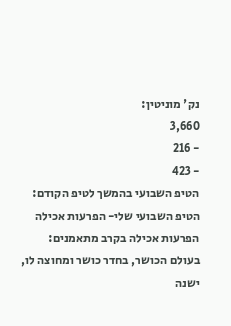נק' מוניטין:
3,660
- 216
- 423
הטיפ השבועי בהמשך לטיפ הקודם: הטיפ השבועי שלי- הפרעות אכילה
הפרעות אכילה בקרב מתאמנים:
בעולם הכושר, בחדר כושר ומחוצה לו, ישנה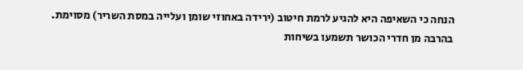הנחה כי השאיפה היא להגיע לרמת חיטוב (ירידה באחוזי שומן ועלייה במסת השריר) מסוימת.
בהרבה מן חדרי הכושר תשמעו בשיחות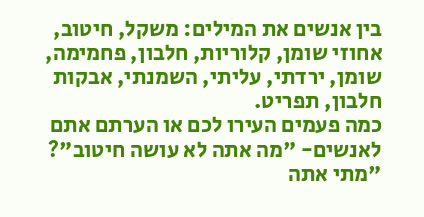בין אנשים את המילים: משקל, חיטוב, אחוזי שומן, קלוריות, חלבון, פחמימה, שומן, ירדתי, עליתי, השמנתי, אבקות חלבון, תפריט.
כמה פעמים העירו לכם או הערתם אתם לאנשים- "מה אתה לא עושה חיטוב"? "מתי אתה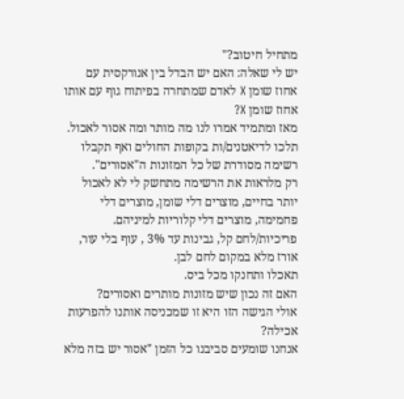מתחיל חיטוב?"
יש לי שאלה: האם יש הבדל בין אנורקסית עם אחוז שומן X לאדם שמתחרה בפיתוח גוף עם אותו אחוז שומן X?
מאז ומתמיד אמרו לנו מה מותר ומה אסור לאכול.
תלכו לדיאטנים/ות בקופות החולים ואף תקבלו רשימה מסודרת של כל המזונות ה"אסורים".
רק מלראות את הרשימה מתחשק לי לא לאכול יותר בחיים, מוצרים דלי שומן, מוצרים דלי פחמימה, מוצרים דלי קלוריות למיניהם.
פריכיות/לחם קל, גבינות עד 3% , עוף בלי עור, אורז מלא במקום לחם לבן.
תאכלו ותחנקו מכל ביס.
האם זה נכון שיש מזונות מותרים ואסורים?
אולי הגישה הזו היא זו שמכניסה אותנו להפרעות אכילה?
אנחנו שומעים סביבנו כל הזמן "אסור יש בזה מלא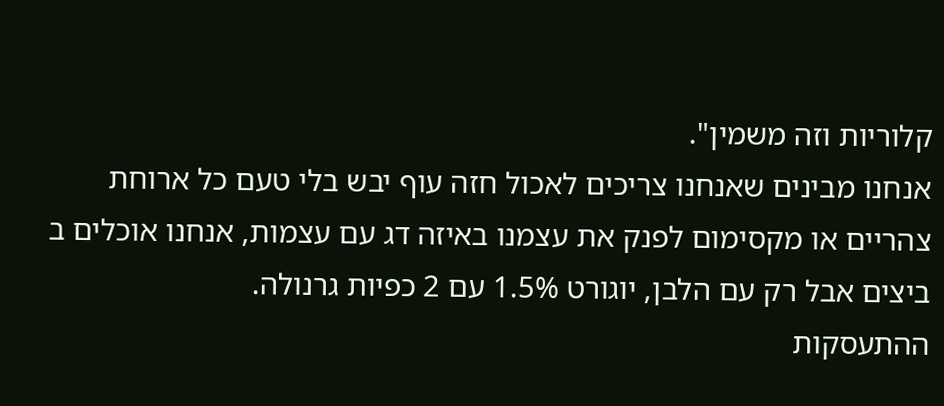קלוריות וזה משמין".
אנחנו מבינים שאנחנו צריכים לאכול חזה עוף יבש בלי טעם כל ארוחת צהריים או מקסימום לפנק את עצמנו באיזה דג עם עצמות, אנחנו אוכלים ב ביצים אבל רק עם הלבן, יוגורט 1.5% עם 2 כפיות גרנולה.
ההתעסקות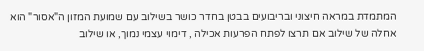המתמדת במראה חיצוני ובריבועים בבטן בחדר כושר בשילוב עם שמועת המזון ה"אסור" הוא אחלה של שילוב אם תרצו לפתח הפרעות אכילה , דימוי עצמי נמוך, או שילוב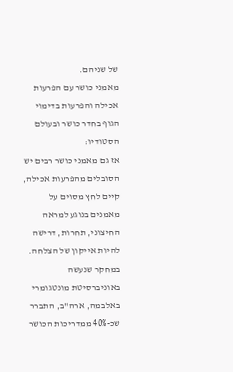של שניהם.
מאמני כושר עם הפרעות אכילה והפרעות בדימוי הגוף בחדר כושר ובעולם הסטודיו:
אז גם מאמני כושר רבים יש הסובלים מהפרעות אכילה, קיים לחץ מסוים על מאמנים בנוגע למראה החיצוני, תחרות, דרישה להיות אייקון של הצלחה.
במחקר שנעשה באוניברסיטת מונטגומרי באלבמה, ארה"ב, התברר שכ-40% ממדריכות הכושר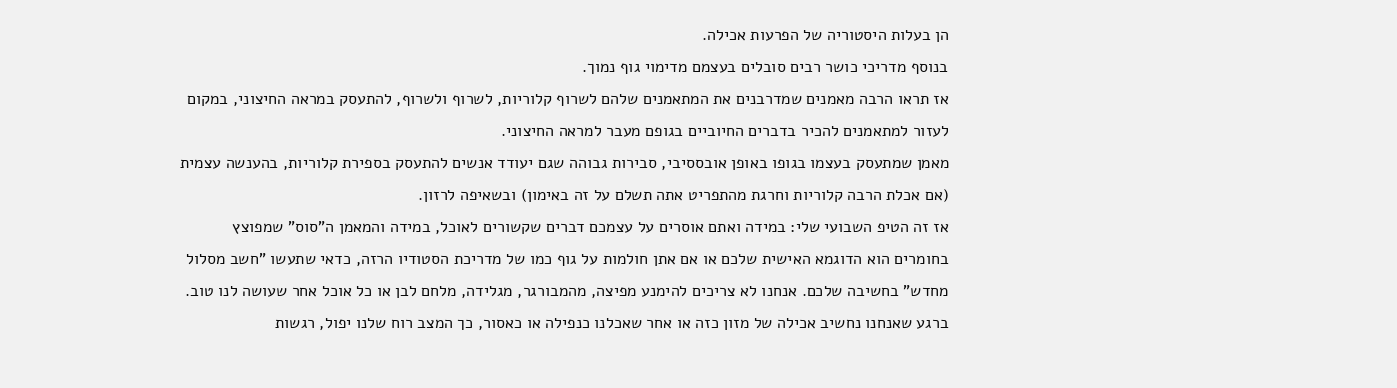הן בעלות היסטוריה של הפרעות אכילה.
בנוסף מדריכי כושר רבים סובלים בעצמם מדימוי גוף נמוך.
אז תראו הרבה מאמנים שמדרבנים את המתאמנים שלהם לשרוף קלוריות, לשרוף ולשרוף, להתעסק במראה החיצוני, במקום לעזור למתאמנים להכיר בדברים החיוביים בגופם מעבר למראה החיצוני.
מאמן שמתעסק בעצמו בגופו באופן אובססיבי, סבירות גבוהה שגם יעודד אנשים להתעסק בספירת קלוריות, בהענשה עצמית (אם אכלת הרבה קלוריות וחרגת מהתפריט אתה תשלם על זה באימון) ובשאיפה לרזון.
אז זה הטיפ השבועי שלי: במידה ואתם אוסרים על עצמכם דברים שקשורים לאוכל, במידה והמאמן ה"סוס" שמפוצץ בחומרים הוא הדוגמא האישית שלכם או אם אתן חולמות על גוף כמו של מדריכת הסטודיו הרזה, כדאי שתעשו "חשב מסלול מחדש" בחשיבה שלכם. אנחנו לא צריכים להימנע מפיצה, מהמבורגר, מגלידה, מלחם לבן או כל אוכל אחר שעושה לנו טוב.
ברגע שאנחנו נחשיב אכילה של מזון כזה או אחר שאכלנו כנפילה או כאסור, כך המצב רוח שלנו יפול, רגשות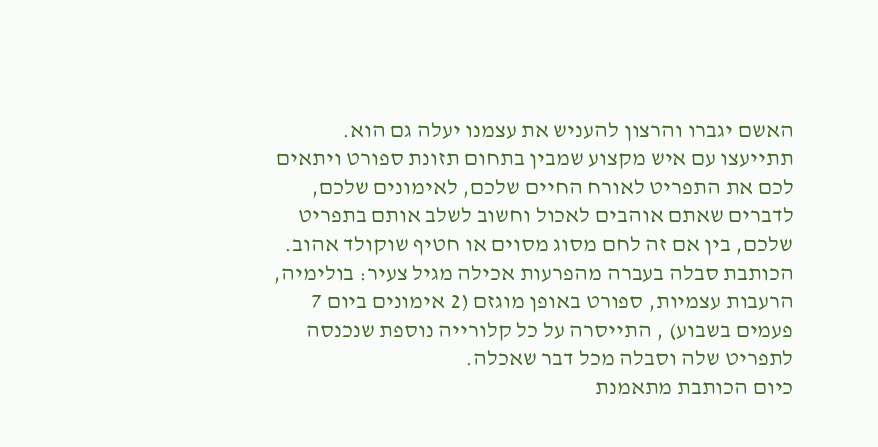האשם יגברו והרצון להעניש את עצמנו יעלה גם הוא.
תתייעצו עם איש מקצוע שמבין בתחום תזונת ספורט ויתאים לכם את התפריט לאורח החיים שלכם, לאימונים שלכם, לדברים שאתם אוהבים לאכול וחשוב לשלב אותם בתפריט שלכם, בין אם זה לחם מסוג מסוים או חטיף שוקולד אהוב.
הכותבת סבלה בעברה מהפרעות אכילה מגיל צעיר: בולימיה, הרעבות עצמיות, ספורט באופן מוגזם (2 אימונים ביום 7 פעמים בשבוע) , התייסרה על כל קלורייה נוספת שנכנסה לתפריט שלה וסבלה מכל דבר שאכלה.
כיום הכותבת מתאמנת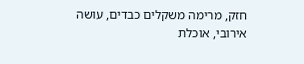חזק, מרימה משקלים כבדים, עושה אירובי, אוכלת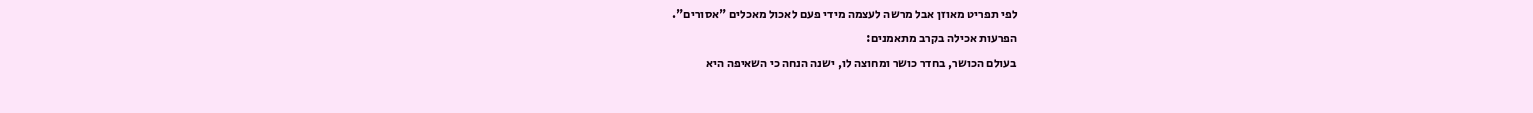לפי תפריט מאוזן אבל מרשה לעצמה מידי פעם לאכול מאכלים "אסורים".
הפרעות אכילה בקרב מתאמנים:
בעולם הכושר, בחדר כושר ומחוצה לו, ישנה הנחה כי השאיפה היא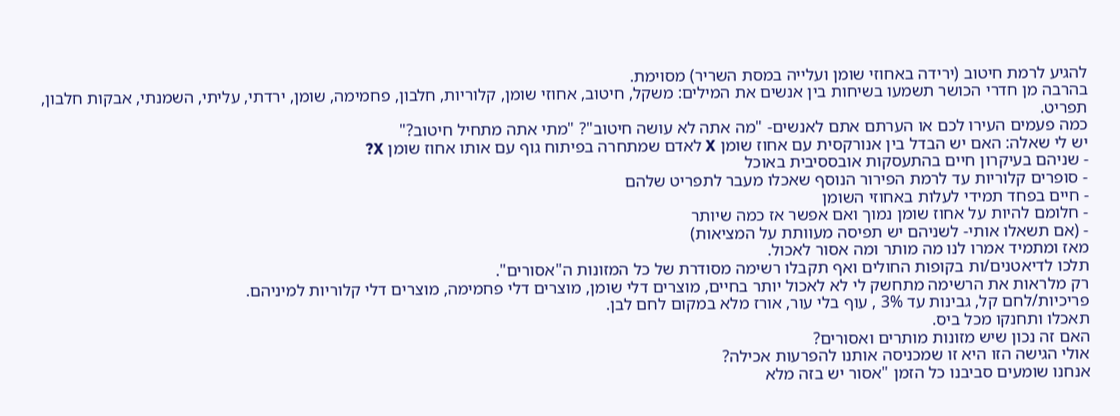להגיע לרמת חיטוב (ירידה באחוזי שומן ועלייה במסת השריר) מסוימת.
בהרבה מן חדרי הכושר תשמעו בשיחות בין אנשים את המילים: משקל, חיטוב, אחוזי שומן, קלוריות, חלבון, פחמימה, שומן, ירדתי, עליתי, השמנתי, אבקות חלבון, תפריט.
כמה פעמים העירו לכם או הערתם אתם לאנשים- "מה אתה לא עושה חיטוב"? "מתי אתה מתחיל חיטוב?"
יש לי שאלה: האם יש הבדל בין אנורקסית עם אחוז שומן X לאדם שמתחרה בפיתוח גוף עם אותו אחוז שומן X?
- שניהם בעיקרון חיים בהתעסקות אובססיבית באוכל
- סופרים קלוריות עד לרמת הפירור הנוסף שאכלו מעבר לתפריט שלהם
- חיים בפחד תמידי לעלות באחוזי השומן
- חלומם להיות על אחוז שומן נמוך ואם אפשר אז כמה שיותר
- (אם תשאלו אותי- לשניהם יש תפיסה מעוותת על המציאות)
מאז ומתמיד אמרו לנו מה מותר ומה אסור לאכול.
תלכו לדיאטנים/ות בקופות החולים ואף תקבלו רשימה מסודרת של כל המזונות ה"אסורים".
רק מלראות את הרשימה מתחשק לי לא לאכול יותר בחיים, מוצרים דלי שומן, מוצרים דלי פחמימה, מוצרים דלי קלוריות למיניהם.
פריכיות/לחם קל, גבינות עד 3% , עוף בלי עור, אורז מלא במקום לחם לבן.
תאכלו ותחנקו מכל ביס.
האם זה נכון שיש מזונות מותרים ואסורים?
אולי הגישה הזו היא זו שמכניסה אותנו להפרעות אכילה?
אנחנו שומעים סביבנו כל הזמן "אסור יש בזה מלא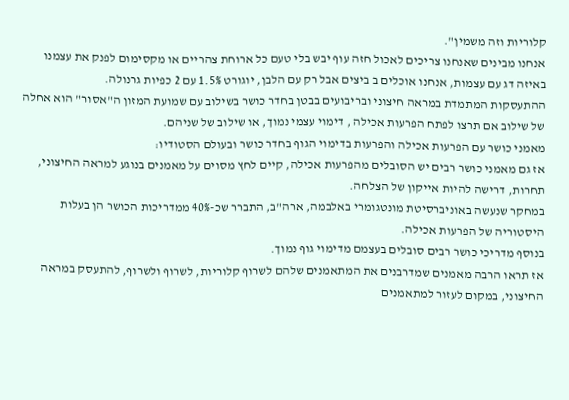קלוריות וזה משמין".
אנחנו מבינים שאנחנו צריכים לאכול חזה עוף יבש בלי טעם כל ארוחת צהריים או מקסימום לפנק את עצמנו באיזה דג עם עצמות, אנחנו אוכלים ב ביצים אבל רק עם הלבן, יוגורט 1.5% עם 2 כפיות גרנולה.
ההתעסקות המתמדת במראה חיצוני ובריבועים בבטן בחדר כושר בשילוב עם שמועת המזון ה"אסור" הוא אחלה של שילוב אם תרצו לפתח הפרעות אכילה , דימוי עצמי נמוך, או שילוב של שניהם.
מאמני כושר עם הפרעות אכילה והפרעות בדימוי הגוף בחדר כושר ובעולם הסטודיו:
אז גם מאמני כושר רבים יש הסובלים מהפרעות אכילה, קיים לחץ מסוים על מאמנים בנוגע למראה החיצוני, תחרות, דרישה להיות אייקון של הצלחה.
במחקר שנעשה באוניברסיטת מונטגומרי באלבמה, ארה"ב, התברר שכ-40% ממדריכות הכושר הן בעלות היסטוריה של הפרעות אכילה.
בנוסף מדריכי כושר רבים סובלים בעצמם מדימוי גוף נמוך.
אז תראו הרבה מאמנים שמדרבנים את המתאמנים שלהם לשרוף קלוריות, לשרוף ולשרוף, להתעסק במראה החיצוני, במקום לעזור למתאמנים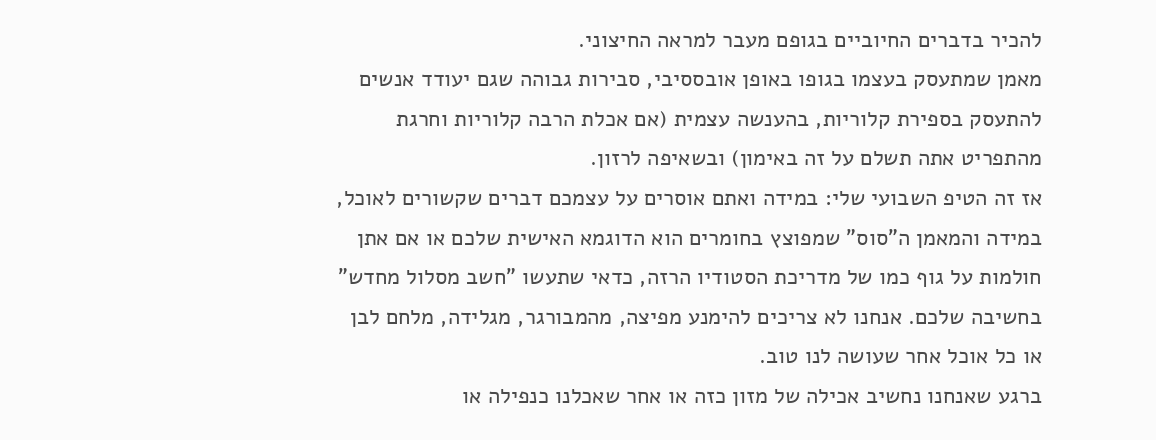להכיר בדברים החיוביים בגופם מעבר למראה החיצוני.
מאמן שמתעסק בעצמו בגופו באופן אובססיבי, סבירות גבוהה שגם יעודד אנשים להתעסק בספירת קלוריות, בהענשה עצמית (אם אכלת הרבה קלוריות וחרגת מהתפריט אתה תשלם על זה באימון) ובשאיפה לרזון.
אז זה הטיפ השבועי שלי: במידה ואתם אוסרים על עצמכם דברים שקשורים לאוכל, במידה והמאמן ה"סוס" שמפוצץ בחומרים הוא הדוגמא האישית שלכם או אם אתן חולמות על גוף כמו של מדריכת הסטודיו הרזה, כדאי שתעשו "חשב מסלול מחדש" בחשיבה שלכם. אנחנו לא צריכים להימנע מפיצה, מהמבורגר, מגלידה, מלחם לבן או כל אוכל אחר שעושה לנו טוב.
ברגע שאנחנו נחשיב אכילה של מזון כזה או אחר שאכלנו כנפילה או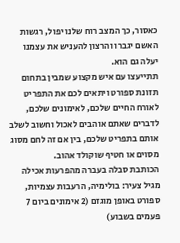כאסור, כך המצב רוח שלנו יפול, רגשות האשם יגברו והרצון להעניש את עצמנו יעלה גם הוא.
תתייעצו עם איש מקצוע שמבין בתחום תזונת ספורט ויתאים לכם את התפריט לאורח החיים שלכם, לאימונים שלכם, לדברים שאתם אוהבים לאכול וחשוב לשלב אותם בתפריט שלכם, בין אם זה לחם מסוג מסוים או חטיף שוקולד אהוב.
הכותבת סבלה בעברה מהפרעות אכילה מגיל צעיר: בולימיה, הרעבות עצמיות, ספורט באופן מוגזם (2 אימונים ביום 7 פעמים בשבוע)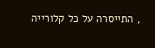, התייסרה על כל קלורייה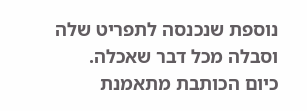נוספת שנכנסה לתפריט שלה וסבלה מכל דבר שאכלה.
כיום הכותבת מתאמנת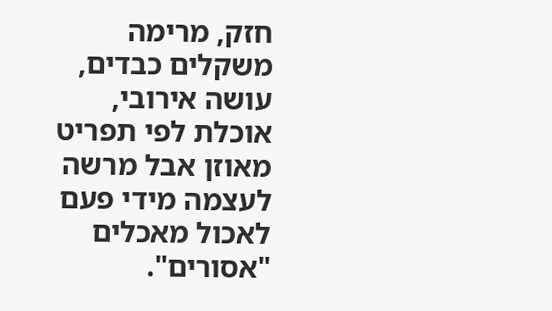חזק, מרימה משקלים כבדים, עושה אירובי, אוכלת לפי תפריט מאוזן אבל מרשה לעצמה מידי פעם לאכול מאכלים "אסורים".